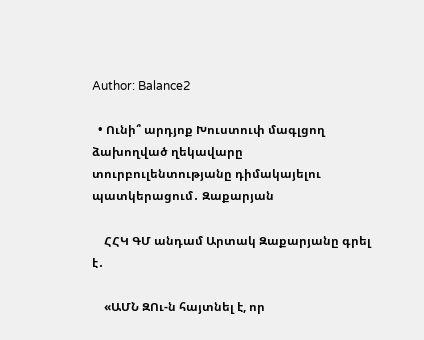Author: Balance2

  • Ունի՞ արդյոք Խուստուփ մագլցող ձախողված ղեկավարը տուրբուլենտությանը դիմակայելու պատկերացում․ Զաքարյան

    ՀՀԿ ԳՄ անդամ Արտակ Զաքարյանը գրել է․

    «ԱՄՆ ԶՈւ-ն հայտնել է, որ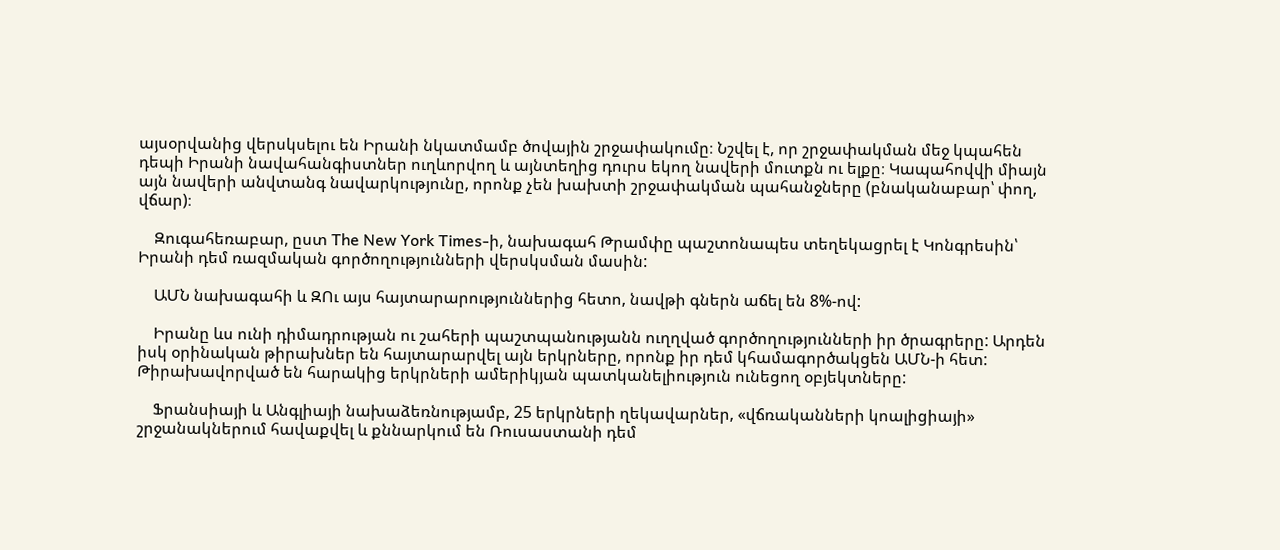այսօրվանից վերսկսելու են Իրանի նկատմամբ ծովային շրջափակումը։ Նշվել է, որ շրջափակման մեջ կպահեն դեպի Իրանի նավահանգիստներ ուղևորվող և այնտեղից դուրս եկող նավերի մուտքն ու ելքը։ Կապահովվի միայն այն նավերի անվտանգ նավարկությունը, որոնք չեն խախտի շրջափակման պահանջները (բնականաբար՝ փող, վճար)։

    Զուգահեռաբար, ըստ The New York Times-ի, նախագահ Թրամփը պաշտոնապես տեղեկացրել է Կոնգրեսին՝ Իրանի դեմ ռազմական գործողությունների վերսկսման մասին:

    ԱՄՆ նախագահի և ԶՈւ այս հայտարարություններից հետո, նավթի գներն աճել են 8%-ով:

    Իրանը ևս ունի դիմադրության ու շահերի պաշտպանությանն ուղղված գործողությունների իր ծրագրերը: Արդեն իսկ օրինական թիրախներ են հայտարարվել այն երկրները, որոնք իր դեմ կհամագործակցեն ԱՄՆ-ի հետ: Թիրախավորված են հարակից երկրների ամերիկյան պատկանելիություն ունեցող օբյեկտները:

    Ֆրանսիայի և Անգլիայի նախաձեռնությամբ, 25 երկրների ղեկավարներ, «վճռականների կոալիցիայի» շրջանակներում հավաքվել և քննարկում են Ռուսաստանի դեմ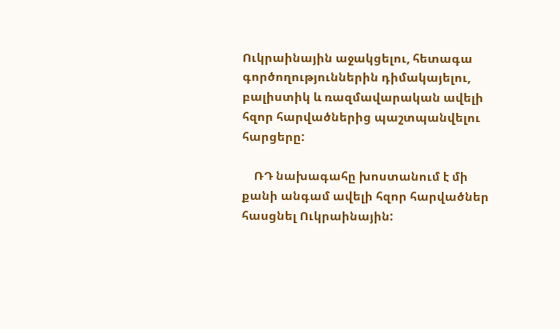Ուկրաինային աջակցելու, հետագա գործողություններին դիմակայելու, բալիստիկ և ռազմավարական ավելի հզոր հարվածներից պաշտպանվելու հարցերը:

    ՌԴ նախագահը խոստանում է մի քանի անգամ ավելի հզոր հարվածներ հասցնել Ուկրաինային: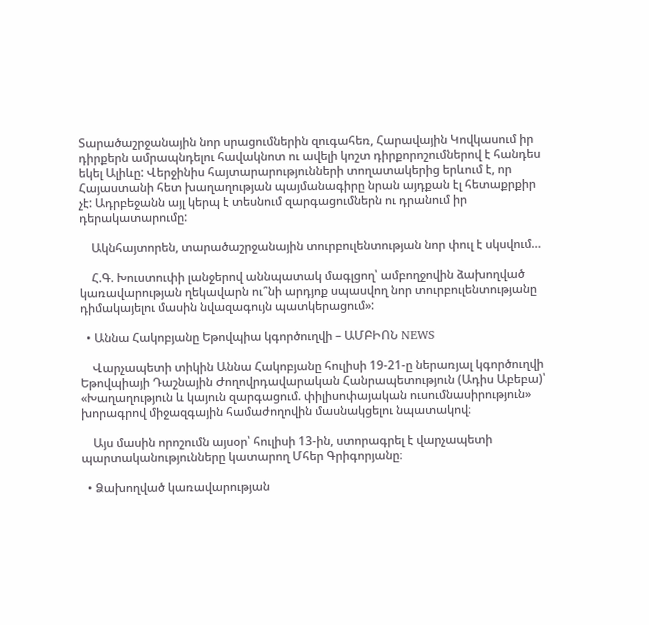Տարածաշրջանային նոր սրացումներին զուգահեռ, Հարավային Կովկասում իր դիրքերն ամրապնդելու հավակնոտ ու ավելի կոշտ դիրքորոշումներով է հանդես եկել Ալիևը: Վերջինիս հայտարարությունների տողատակերից երևում է, որ Հայաստանի հետ խաղաղության պայմանագիրը նրան այդքան էլ հետաքրքիր չէ: Ադրբեջանն այլ կերպ է տեսնում զարգացումներն ու դրանում իր դերակատարումը:

    Ակնհայտորեն, տարածաշրջանային տուրբուլենտության նոր փուլ է սկսվում…

    Հ.Գ. Խուստուփի լանջերով աննպատակ մագլցող՝ ամբողջովին ձախողված կառավարության ղեկավարն ու՞նի արդյոք սպասվող նոր տուրբուլենտությանը դիմակայելու մասին նվազագույն պատկերացում»:

  • Աննա Հակոբյանը Եթովպիա կգործուղվի – ԱՄԲԻՈՆ NEWS

    Վարչապետի տիկին Աննա Հակոբյանը հուլիսի 19-21-ը ներառյալ կգործուղվի Եթովպիայի Դաշնային Ժողովրդավարական Հանրապետություն (Ադիս Աբեբա)՝ «Խաղաղություն և կայուն զարգացում. փիլիսոփայական ուսումնասիրություն» խորագրով միջազգային համաժողովին մասնակցելու նպատակով։

    Այս մասին որոշումն այսօր՝ հուլիսի 13-ին, ստորագրել է վարչապետի պարտականությունները կատարող Մհեր Գրիգորյանը։

  • Ձախողված կառավարության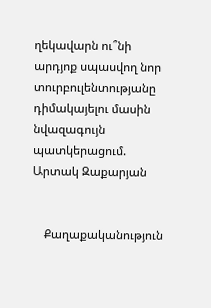ղեկավարն ու՞նի արդյոք սպասվող նոր տուրբուլենտությանը դիմակայելու մասին նվազագույն պատկերացում. Արտակ Զաքարյան


    Քաղաքականություն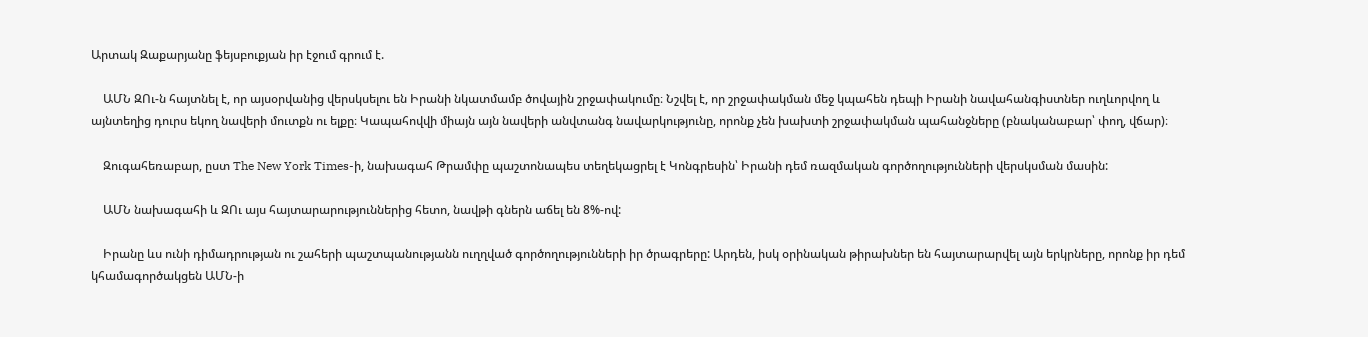Արտակ Զաքարյանը ֆեյսբուքյան իր էջում գրում է.

    ԱՄՆ ԶՈւ-ն հայտնել է, որ այսօրվանից վերսկսելու են Իրանի նկատմամբ ծովային շրջափակումը։ Նշվել է, որ շրջափակման մեջ կպահեն դեպի Իրանի նավահանգիստներ ուղևորվող և այնտեղից դուրս եկող նավերի մուտքն ու ելքը։ Կապահովվի միայն այն նավերի անվտանգ նավարկությունը, որոնք չեն խախտի շրջափակման պահանջները (բնականաբար՝ փող, վճար)։

    Զուգահեռաբար, ըստ The New York Times-ի, նախագահ Թրամփը պաշտոնապես տեղեկացրել է Կոնգրեսին՝ Իրանի դեմ ռազմական գործողությունների վերսկսման մասին:

    ԱՄՆ նախագահի և ԶՈւ այս հայտարարություններից հետո, նավթի գներն աճել են 8%-ով:

    Իրանը ևս ունի դիմադրության ու շահերի պաշտպանությանն ուղղված գործողությունների իր ծրագրերը: Արդեն, իսկ օրինական թիրախներ են հայտարարվել այն երկրները, որոնք իր դեմ կհամագործակցեն ԱՄՆ-ի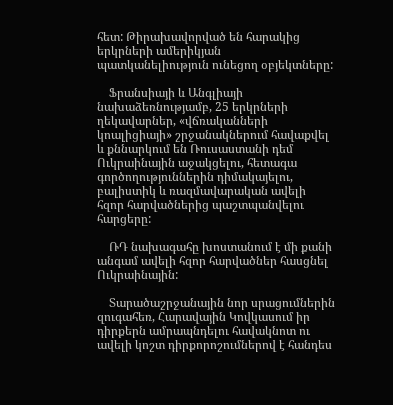հետ: Թիրախավորված են հարակից երկրների ամերիկյան պատկանելիություն ունեցող օբյեկտները:

    Ֆրանսիայի և Անգլիայի նախաձեռնությամբ, 25 երկրների ղեկավարներ, «վճռականների կոալիցիայի» շրջանակներում հավաքվել և քննարկում են Ռուսաստանի դեմ Ուկրաինային աջակցելու, հետագա գործողություններին դիմակայելու, բալիստիկ և ռազմավարական ավելի հզոր հարվածներից պաշտպանվելու հարցերը:

    ՌԴ նախագահը խոստանում է մի քանի անգամ ավելի հզոր հարվածներ հասցնել Ուկրաինային:

    Տարածաշրջանային նոր սրացումներին զուգահեռ, Հարավային Կովկասում իր դիրքերն ամրապնդելու հավակնոտ ու ավելի կոշտ դիրքորոշումներով է հանդես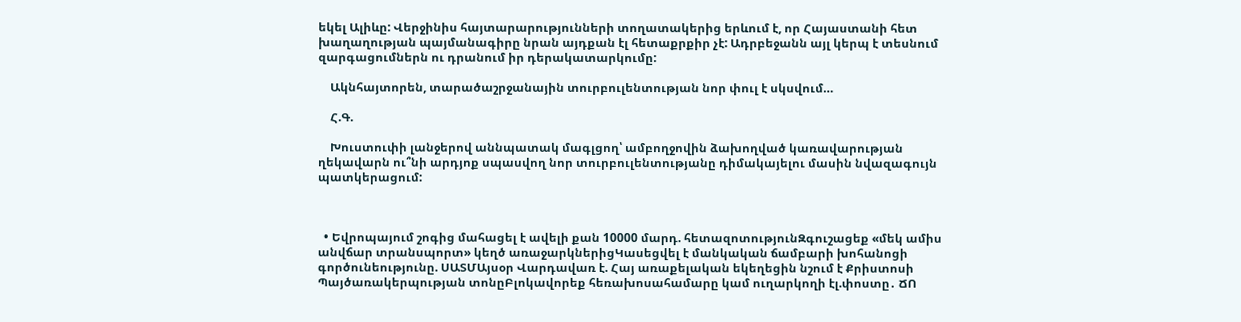եկել Ալիևը: Վերջինիս հայտարարությունների տողատակերից երևում է, որ Հայաստանի հետ խաղաղության պայմանագիրը նրան այդքան էլ հետաքրքիր չէ: Ադրբեջանն այլ կերպ է տեսնում զարգացումներն ու դրանում իր դերակատարկումը:

    Ակնհայտորեն, տարածաշրջանային տուրբուլենտության նոր փուլ է սկսվում…

    Հ.Գ.

    Խուստուփի լանջերով աննպատակ մագլցող՝ ամբողջովին ձախողված կառավարության ղեկավարն ու՞նի արդյոք սպասվող նոր տուրբուլենտությանը դիմակայելու մասին նվազագույն պատկերացում:



  • Եվրոպայում շոգից մահացել է ավելի քան 10000 մարդ. հետազոտությունԶգուշացեք «մեկ ամիս անվճար տրանսպորտ» կեղծ առաջարկներիցԿասեցվել է մանկական ճամբարի խոհանոցի գործունեությունը. ՍԱՏՄԱյսօր Վարդավառ է. Հայ առաքելական եկեղեցին նշում է Քրիստոսի Պայծառակերպության տոնըԲլոկավորեք հեռախոսահամարը կամ ուղարկողի էլ.փոստը․ ՃՈ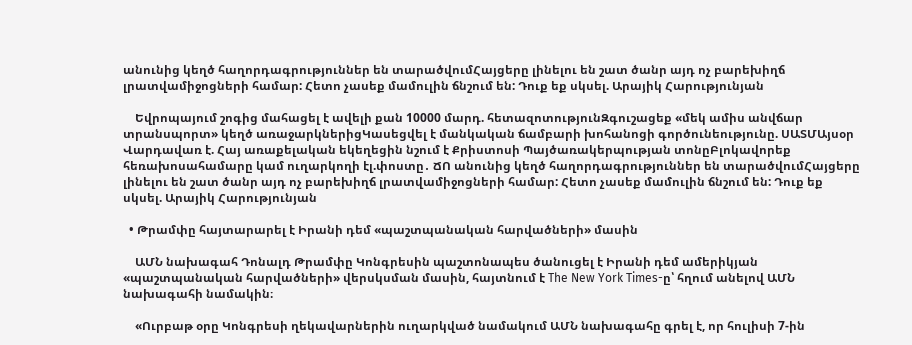անունից կեղծ հաղորդագրություններ են տարածվումՀայցերը լինելու են շատ ծանր այդ ոչ բարեխիղճ լրատվամիջոցների համար: Հետո չասեք մամուլին ճնշում են: Դուք եք սկսել. Արայիկ Հարությունյան

    Եվրոպայում շոգից մահացել է ավելի քան 10000 մարդ. հետազոտությունԶգուշացեք «մեկ ամիս անվճար տրանսպորտ» կեղծ առաջարկներիցԿասեցվել է մանկական ճամբարի խոհանոցի գործունեությունը. ՍԱՏՄԱյսօր Վարդավառ է. Հայ առաքելական եկեղեցին նշում է Քրիստոսի Պայծառակերպության տոնըԲլոկավորեք հեռախոսահամարը կամ ուղարկողի էլ.փոստը․ ՃՈ անունից կեղծ հաղորդագրություններ են տարածվումՀայցերը լինելու են շատ ծանր այդ ոչ բարեխիղճ լրատվամիջոցների համար: Հետո չասեք մամուլին ճնշում են: Դուք եք սկսել. Արայիկ Հարությունյան

  • Թրամփը հայտարարել է Իրանի դեմ «պաշտպանական հարվածների» մասին

    ԱՄՆ նախագահ Դոնալդ Թրամփը Կոնգրեսին պաշտոնապես ծանուցել է Իրանի դեմ ամերիկյան «պաշտպանական հարվածների» վերսկսման մասին, հայտնում է The New York Times-ը՝ հղում անելով ԱՄՆ նախագահի նամակին։

    «Ուրբաթ օրը Կոնգրեսի ղեկավարներին ուղարկված նամակում ԱՄՆ նախագահը գրել է, որ հուլիսի 7-ին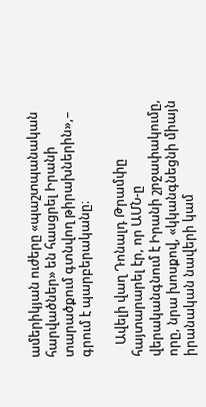ամերիկյան ուժերը «պաշտպանական հարվածներ» են հասցրել Իրանի տարածքում գտնվող թիրախներին»,– գրում է պարբերականը։

    Ավելի վաղ Դոնալդ Թրամփը հայտարարել էր, որ ԱՄՆ-ը վերականգնում է Իրանի շրջափակումը, որը, նրա խոսքով, «կկանգնեցնի միայն իրանական նավերի կամ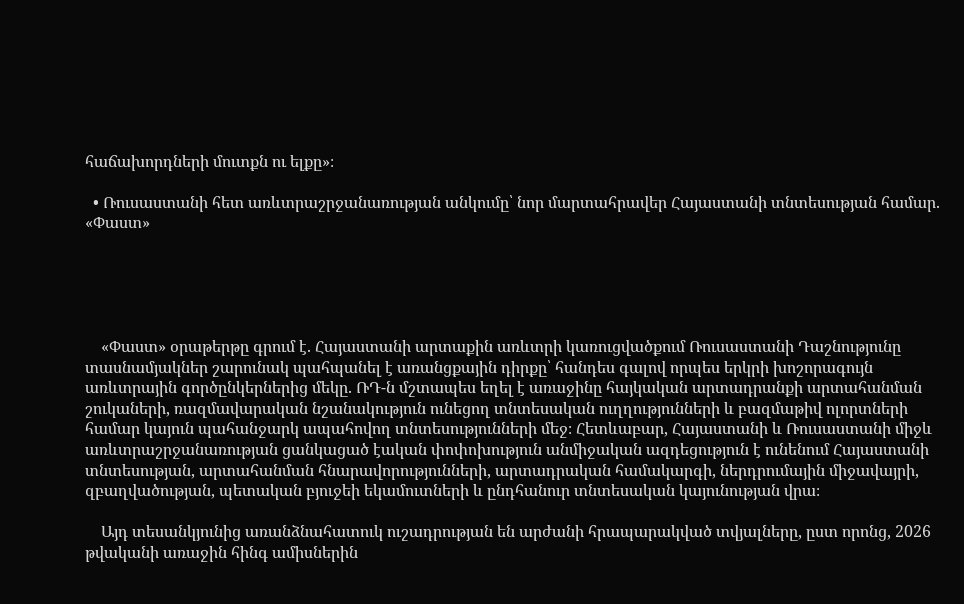հաճախորդների մուտքն ու ելքը»։

  • Ռուսաստանի հետ առևտրաշրջանառության անկումը՝ նոր մարտահրավեր Հայաստանի տնտեսության համար. «Փաստ»





    «Փաստ» օրաթերթը գրում է. Հայաստանի արտաքին առևտրի կառուցվածքում Ռուսաստանի Դաշնությունը տասնամյակներ շարունակ պահպանել է առանցքային դիրքը՝ հանդես գալով որպես երկրի խոշորագույն առևտրային գործընկերներից մեկը. ՌԴ-ն մշտապես եղել է առաջինը հայկական արտադրանքի արտահանման շուկաների, ռազմավարական նշանակություն ունեցող տնտեսական ուղղությունների և բազմաթիվ ոլորտների համար կայուն պահանջարկ ապահովող տնտեսությունների մեջ։ Հետևաբար, Հայաստանի և Ռուսաստանի միջև առևտրաշրջանառության ցանկացած էական փոփոխություն անմիջական ազդեցություն է ունենում Հայաստանի տնտեսության, արտահանման հնարավորությունների, արտադրական համակարգի, ներդրումային միջավայրի, զբաղվածության, պետական բյուջեի եկամուտների և ընդհանուր տնտեսական կայունության վրա։

    Այդ տեսանկյունից առանձնահատուկ ուշադրության են արժանի հրապարակված տվյալները, ըստ որոնց, 2026 թվականի առաջին հինգ ամիսներին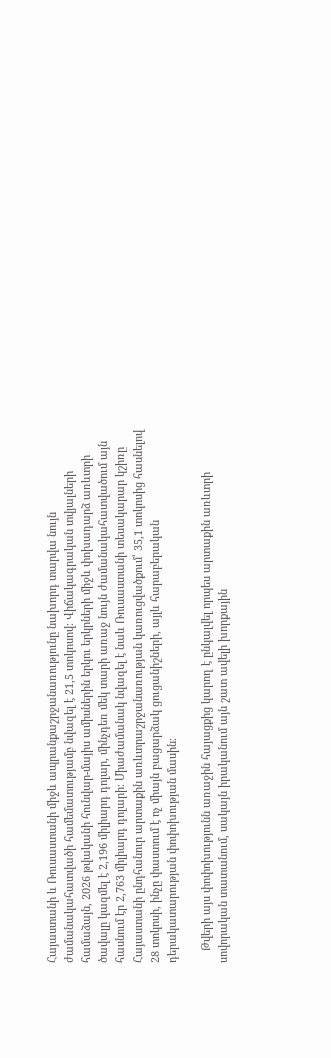Հայաստանի և Ռուսաստանի միջև ապրանքաշրջանառությունը նախորդ տարվա նույն ժամանակահատվածի համեմատությամբ նվազել է 21,5 տոկոսով։ Վիճակագրական տվյալների համաձայն, 2026 թվականի հունվար-մայիս ամիսներին երկու երկրների միջև փոխադարձ առևտրի ծավալը կազմել է 2,196 միլիարդ դոլար, մինչդեռ մեկ տարի առաջ նույն ժամանակահատվածում այն հասնում էր 2,763 միլիարդ դոլարի։ Միաժամանակ նվազել է նաև Ռուսաստանի տեսակարար կշիռը Հայաստանի ընդհանուր արտաքին առևտրաշրջանառության կառուցվածքում՝ 35,1 տոկոսից հասնելով 28 տոկոսի, ինչը փաստում է ոչ միայն բացարձակ ցուցանիշների, այլև հարաբերական դերակատարության փոփոխության մասին։

    Թվերի այս փոփոխությունն առաջին հայացքից կարող է ընկալվել որպես արտաքին առևտրի սովորական տատանում, սակայն իրականում այն շատ ավելի խորքային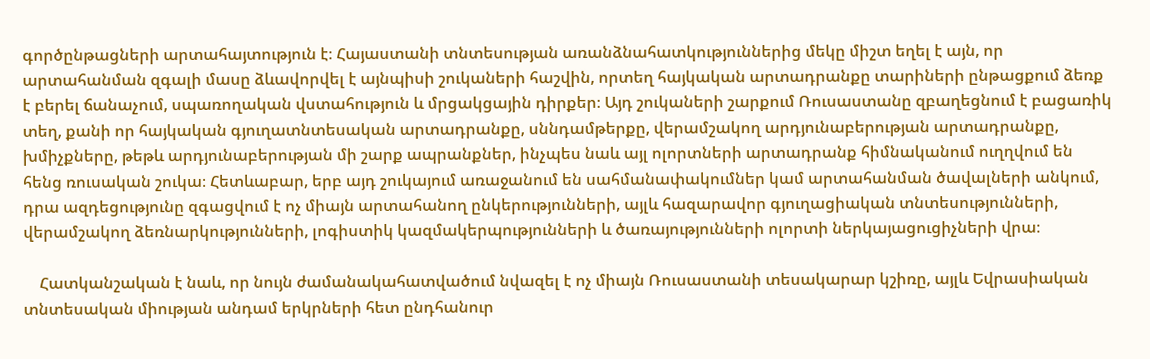գործընթացների արտահայտություն է։ Հայաստանի տնտեսության առանձնահատկություններից մեկը միշտ եղել է այն, որ արտահանման զգալի մասը ձևավորվել է այնպիսի շուկաների հաշվին, որտեղ հայկական արտադրանքը տարիների ընթացքում ձեռք է բերել ճանաչում, սպառողական վստահություն և մրցակցային դիրքեր։ Այդ շուկաների շարքում Ռուսաստանը զբաղեցնում է բացառիկ տեղ, քանի որ հայկական գյուղատնտեսական արտադրանքը, սննդամթերքը, վերամշակող արդյունաբերության արտադրանքը, խմիչքները, թեթև արդյունաբերության մի շարք ապրանքներ, ինչպես նաև այլ ոլորտների արտադրանք հիմնականում ուղղվում են հենց ռուսական շուկա։ Հետևաբար, երբ այդ շուկայում առաջանում են սահմանափակումներ կամ արտահանման ծավալների անկում, դրա ազդեցությունը զգացվում է ոչ միայն արտահանող ընկերությունների, այլև հազարավոր գյուղացիական տնտեսությունների, վերամշակող ձեռնարկությունների, լոգիստիկ կազմակերպությունների և ծառայությունների ոլորտի ներկայացուցիչների վրա։

    Հատկանշական է նաև, որ նույն ժամանակահատվածում նվազել է ոչ միայն Ռուսաստանի տեսակարար կշիռը, այլև Եվրասիական տնտեսական միության անդամ երկրների հետ ընդհանուր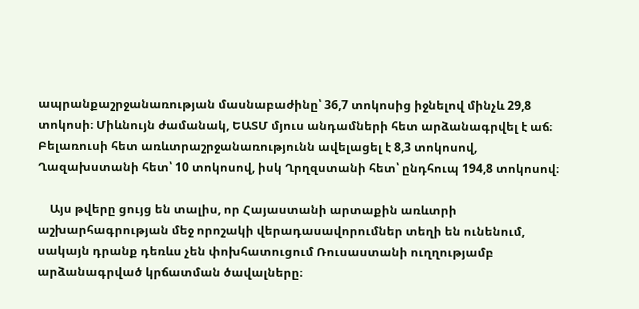ապրանքաշրջանառության մասնաբաժինը՝ 36,7 տոկոսից իջնելով մինչև 29,8 տոկոսի։ Միևնույն ժամանակ, ԵԱՏՄ մյուս անդամների հետ արձանագրվել է աճ։ Բելառուսի հետ առևտրաշրջանառությունն ավելացել է 8,3 տոկոսով, Ղազախստանի հետ՝ 10 տոկոսով, իսկ Ղրղզստանի հետ՝ ընդհուպ 194,8 տոկոսով։

    Այս թվերը ցույց են տալիս, որ Հայաստանի արտաքին առևտրի աշխարհագրության մեջ որոշակի վերադասավորումներ տեղի են ունենում, սակայն դրանք դեռևս չեն փոխհատուցում Ռուսաստանի ուղղությամբ արձանագրված կրճատման ծավալները։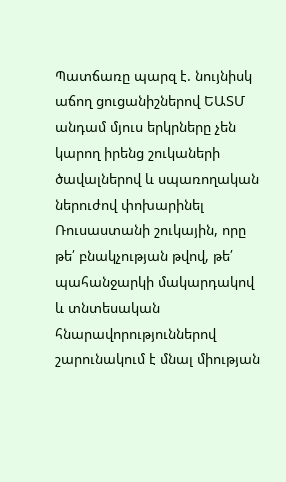Պատճառը պարզ է. նույնիսկ աճող ցուցանիշներով ԵԱՏՄ անդամ մյուս երկրները չեն կարող իրենց շուկաների ծավալներով և սպառողական ներուժով փոխարինել Ռուսաստանի շուկային, որը թե՛ բնակչության թվով, թե՛ պահանջարկի մակարդակով և տնտեսական հնարավորություններով շարունակում է մնալ միության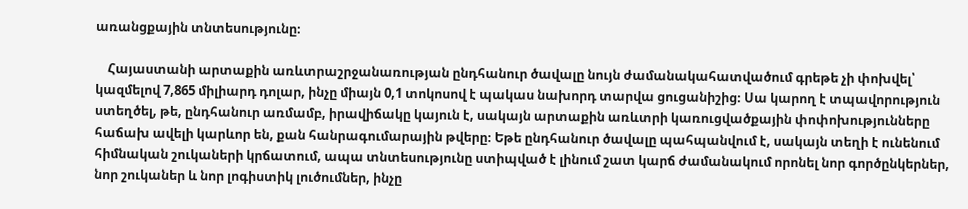առանցքային տնտեսությունը։

    Հայաստանի արտաքին առևտրաշրջանառության ընդհանուր ծավալը նույն ժամանակահատվածում գրեթե չի փոխվել՝ կազմելով 7,865 միլիարդ դոլար, ինչը միայն 0,1 տոկոսով է պակաս նախորդ տարվա ցուցանիշից։ Սա կարող է տպավորություն ստեղծել, թե, ընդհանուր առմամբ, իրավիճակը կայուն է, սակայն արտաքին առևտրի կառուցվածքային փոփոխությունները հաճախ ավելի կարևոր են, քան հանրագումարային թվերը։ Եթե ընդհանուր ծավալը պահպանվում է, սակայն տեղի է ունենում հիմնական շուկաների կրճատում, ապա տնտեսությունը ստիպված է լինում շատ կարճ ժամանակում որոնել նոր գործընկերներ, նոր շուկաներ և նոր լոգիստիկ լուծումներ, ինչը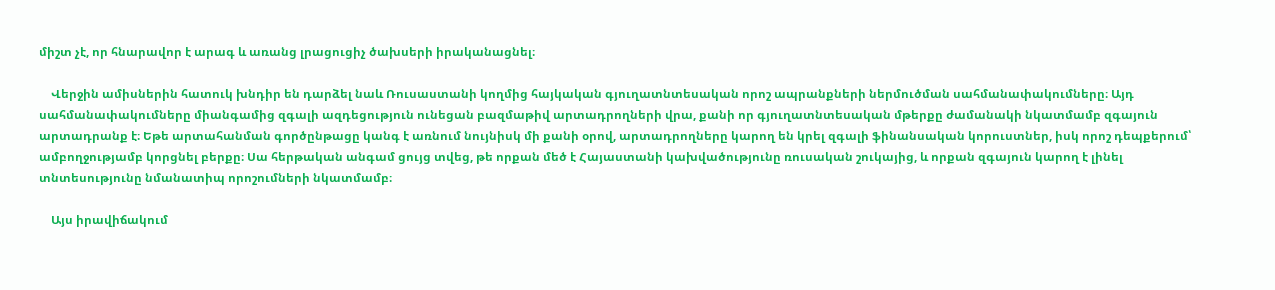միշտ չէ, որ հնարավոր է արագ և առանց լրացուցիչ ծախսերի իրականացնել։

    Վերջին ամիսներին հատուկ խնդիր են դարձել նաև Ռուսաստանի կողմից հայկական գյուղատնտեսական որոշ ապրանքների ներմուծման սահմանափակումները։ Այդ սահմանափակումները միանգամից զգալի ազդեցություն ունեցան բազմաթիվ արտադրողների վրա, քանի որ գյուղատնտեսական մթերքը ժամանակի նկատմամբ զգայուն արտադրանք է։ Եթե արտահանման գործընթացը կանգ է առնում նույնիսկ մի քանի օրով, արտադրողները կարող են կրել զգալի ֆինանսական կորուստներ, իսկ որոշ դեպքերում՝ ամբողջությամբ կորցնել բերքը։ Սա հերթական անգամ ցույց տվեց, թե որքան մեծ է Հայաստանի կախվածությունը ռուսական շուկայից, և որքան զգայուն կարող է լինել տնտեսությունը նմանատիպ որոշումների նկատմամբ։

    Այս իրավիճակում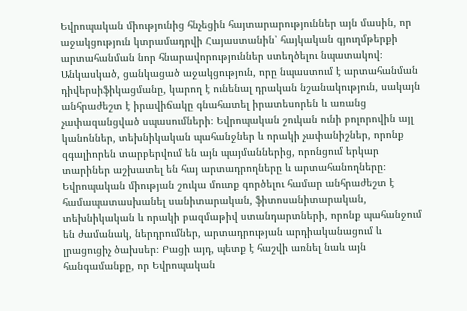Եվրոպական միությունից հնչեցին հայտարարություններ այն մասին, որ աջակցություն կտրամադրվի Հայաստանին՝ հայկական գյուղմթերքի արտահանման նոր հնարավորություններ ստեղծելու նպատակով։ Անկասկած, ցանկացած աջակցություն, որը նպաստում է արտահանման դիվերսիֆիկացմանը, կարող է ունենալ դրական նշանակություն, սակայն անհրաժեշտ է իրավիճակը գնահատել իրատեսորեն և առանց չափազանցված սպասումների։ Եվրոպական շուկան ունի բոլորովին այլ կանոններ, տեխնիկական պահանջներ և որակի չափանիշներ, որոնք զգալիորեն տարբերվում են այն պայմաններից, որոնցում երկար տարիներ աշխատել են հայ արտադրողները և արտահանողները։ Եվրոպական միության շուկա մուտք գործելու համար անհրաժեշտ է համապատասխանել սանիտարական, ֆիտոսանիտարական, տեխնիկական և որակի բազմաթիվ ստանդարտների, որոնք պահանջում են ժամանակ, ներդրումներ, արտադրության արդիականացում և լրացուցիչ ծախսեր։ Բացի այդ, պետք է հաշվի առնել նաև այն հանգամանքը, որ Եվրոպական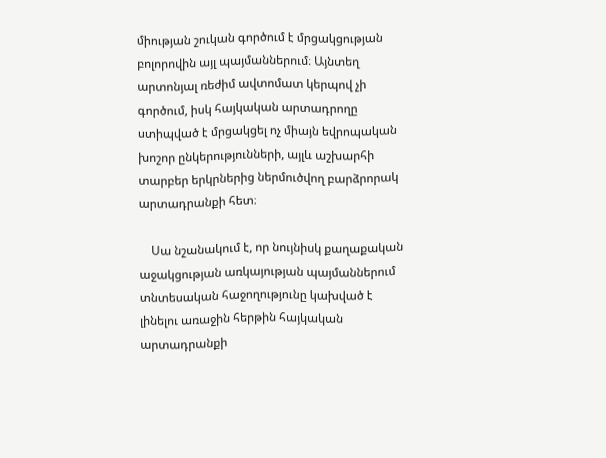միության շուկան գործում է մրցակցության բոլորովին այլ պայմաններում։ Այնտեղ արտոնյալ ռեժիմ ավտոմատ կերպով չի գործում, իսկ հայկական արտադրողը ստիպված է մրցակցել ոչ միայն եվրոպական խոշոր ընկերությունների, այլև աշխարհի տարբեր երկրներից ներմուծվող բարձրորակ արտադրանքի հետ։

    Սա նշանակում է, որ նույնիսկ քաղաքական աջակցության առկայության պայմաններում տնտեսական հաջողությունը կախված է լինելու առաջին հերթին հայկական արտադրանքի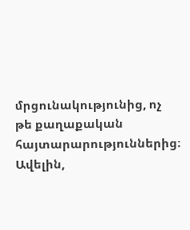մրցունակությունից, ոչ թե քաղաքական հայտարարություններից։ Ավելին,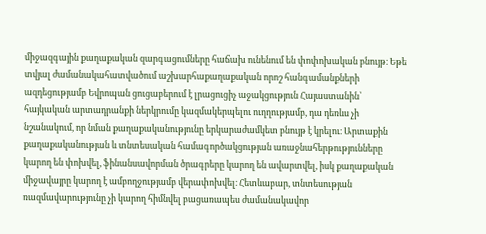միջազգային քաղաքական զարգացումները հաճախ ունենում են փոփոխական բնույթ։ Եթե տվյալ ժամանակահատվածում աշխարհաքաղաքական որոշ հանգամանքների ազդեցությամբ Եվրոպան ցուցաբերում է լրացուցիչ աջակցություն Հայաստանին՝ հայկական արտադրանքի ներկրումը կազմակերպելու ուղղությամբ, դա դեռևս չի նշանակում, որ նման քաղաքականությունը երկարաժամկետ բնույթ է կրելու։ Արտաքին քաղաքականության և տնտեսական համագործակցության առաջնահերթությունները կարող են փոխվել, ֆինանսավորման ծրագրերը կարող են ավարտվել, իսկ քաղաքական միջավայրը կարող է ամբողջությամբ վերափոխվել։ Հետևաբար, տնտեսության ռազմավարությունը չի կարող հիմնվել բացառապես ժամանակավոր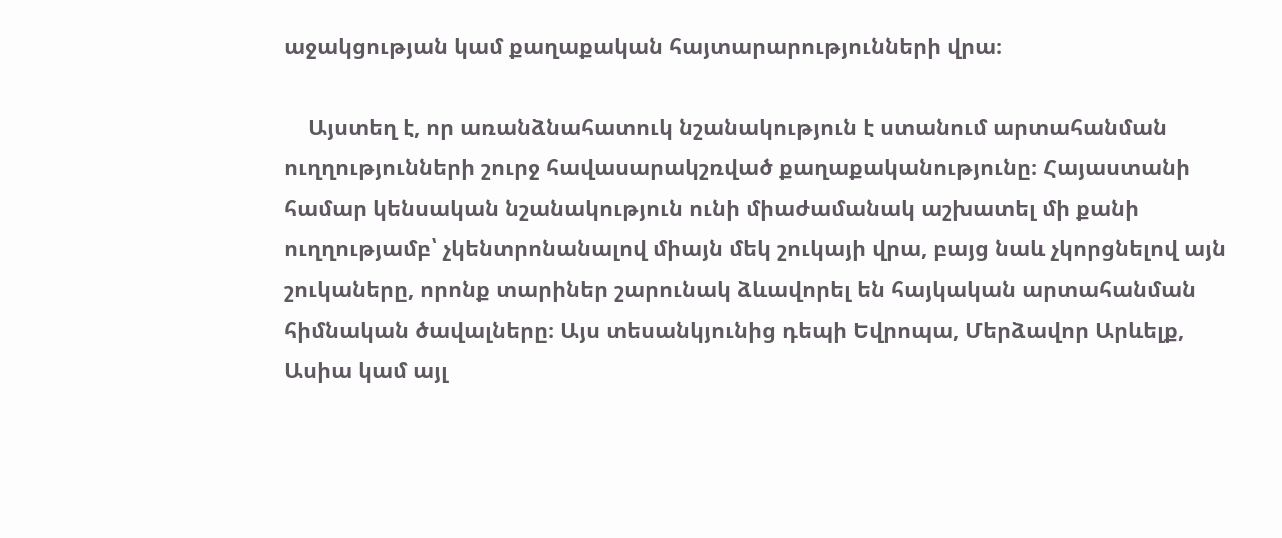աջակցության կամ քաղաքական հայտարարությունների վրա։

    Այստեղ է, որ առանձնահատուկ նշանակություն է ստանում արտահանման ուղղությունների շուրջ հավասարակշռված քաղաքականությունը։ Հայաստանի համար կենսական նշանակություն ունի միաժամանակ աշխատել մի քանի ուղղությամբ՝ չկենտրոնանալով միայն մեկ շուկայի վրա, բայց նաև չկորցնելով այն շուկաները, որոնք տարիներ շարունակ ձևավորել են հայկական արտահանման հիմնական ծավալները։ Այս տեսանկյունից դեպի Եվրոպա, Մերձավոր Արևելք, Ասիա կամ այլ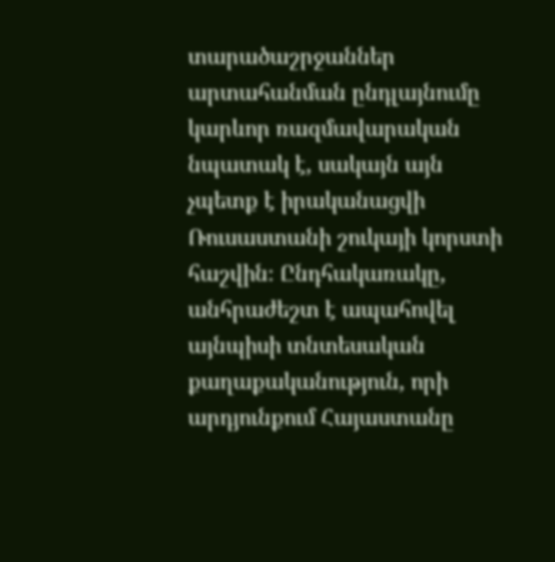տարածաշրջաններ արտահանման ընդլայնումը կարևոր ռազմավարական նպատակ է, սակայն այն չպետք է իրականացվի Ռուսաստանի շուկայի կորստի հաշվին։ Ընդհակառակը, անհրաժեշտ է ապահովել այնպիսի տնտեսական քաղաքականություն, որի արդյունքում Հայաստանը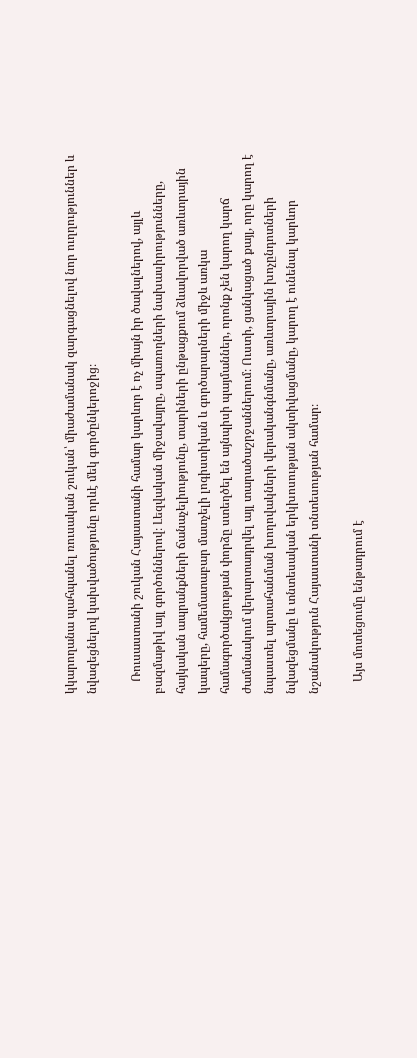կկարողանա պահպանել ռուսական շուկան՝ միաժամանակ զարգացնելով նոր ուղղություններ և նվազեցնելով կախվածությունը որևէ մեկ գործընկերոջից։

    Ռուսաստանի շուկան Հայաստանի համար կարևոր է ոչ միայն իր ծավալներով, այլև բազմաթիվ այլ գործոններով։ Լեզվական միջավայրը, սպառողների նախասիրությունները, հայկական ապրանքների ճանաչելիությունը, տարիների ընթացքում ձևավորված առևտրային կապերը, համեմատաբար մատչելի լոգիստիկան և գործարարների միջև առկա համագործակցության փորձը ստեղծել են այնպիսի պայմաններ, որոնք չեն կարող կարճ ժամանակում վերարտադրվել այլ տարածաշրջաններում։ Ուստի, ցանկացած քայլ, որը կարող է նպաստել արտահանման խողովակների վերականգնմանը, առևտրային խոչընդոտների նվազեցմանը և տնտեսական երկխոսության ակտիվացմանը, կարող է ունենալ կարևոր նշանակություն Հայաստանի տնտեսության համար։

    Այս մոտեցումը ենթադրում է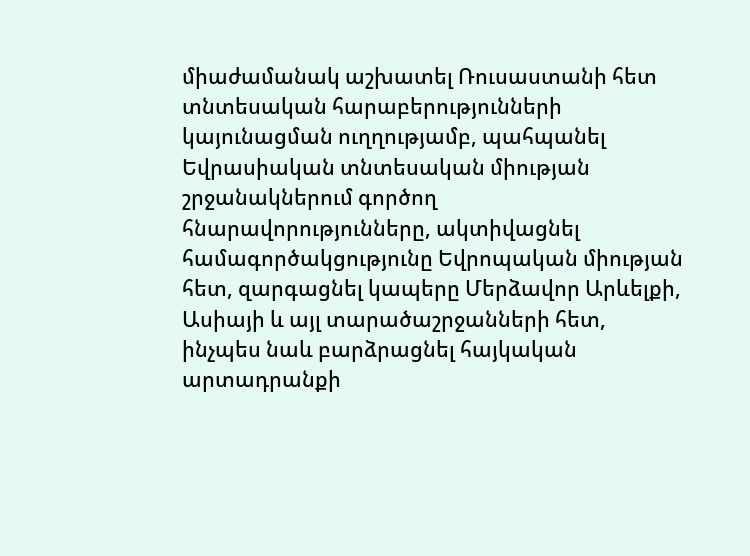միաժամանակ աշխատել Ռուսաստանի հետ տնտեսական հարաբերությունների կայունացման ուղղությամբ, պահպանել Եվրասիական տնտեսական միության շրջանակներում գործող հնարավորությունները, ակտիվացնել համագործակցությունը Եվրոպական միության հետ, զարգացնել կապերը Մերձավոր Արևելքի, Ասիայի և այլ տարածաշրջանների հետ, ինչպես նաև բարձրացնել հայկական արտադրանքի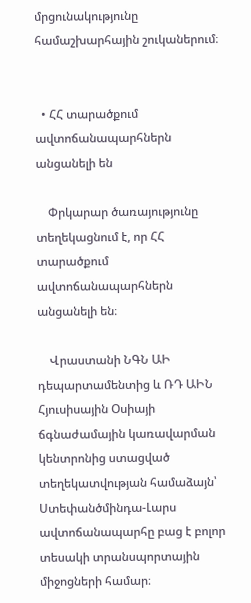մրցունակությունը համաշխարհային շուկաներում։


  • ՀՀ տարածքում ավտոճանապարհներն անցանելի են

    Փրկարար ծառայությունը տեղեկացնում է, որ ՀՀ տարածքում ավտոճանապարհներն անցանելի են։

    Վրաստանի ՆԳՆ ԱԻ դեպարտամենտից և ՌԴ ԱԻՆ Հյուսիսային Օսիայի ճգնաժամային կառավարման կենտրոնից ստացված տեղեկատվության համաձայն՝ Ստեփանծմինդա-Լարս ավտոճանապարհը բաց է բոլոր տեսակի տրանսպորտային միջոցների համար։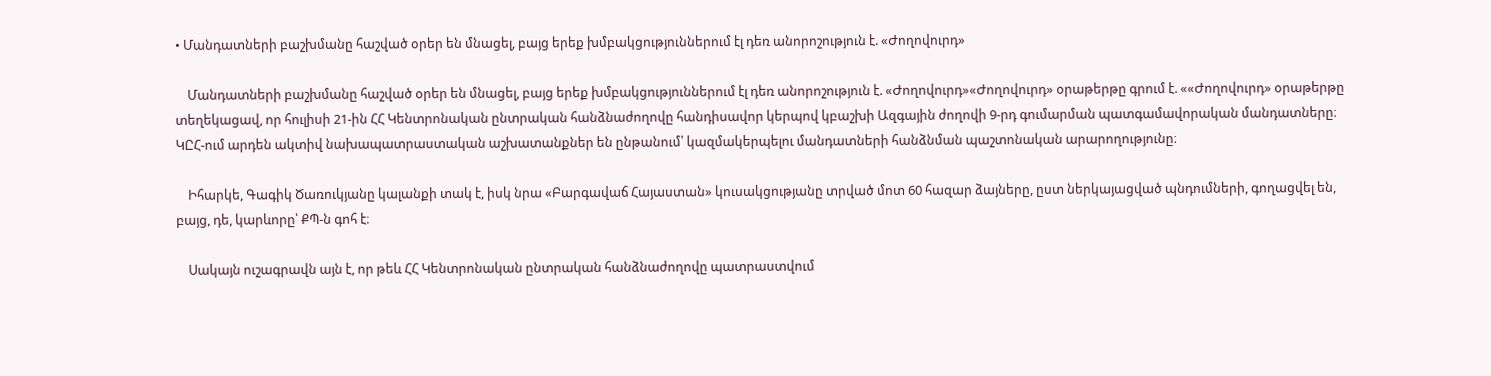• Մանդատների բաշխմանը հաշված օրեր են մնացել, բայց երեք խմբակցություններում էլ դեռ անորոշություն է. «Ժողովուրդ»

    Մանդատների բաշխմանը հաշված օրեր են մնացել, բայց երեք խմբակցություններում էլ դեռ անորոշություն է. «Ժողովուրդ»«Ժողովուրդ» օրաթերթը գրում է. ««Ժողովուրդ» օրաթերթը տեղեկացավ, որ հուլիսի 21-ին ՀՀ Կենտրոնական ընտրական հանձնաժողովը հանդիսավոր կերպով կբաշխի Ազգային ժողովի 9-րդ գումարման պատգամավորական մանդատները։ ԿԸՀ-ում արդեն ակտիվ նախապատրաստական աշխատանքներ են ընթանում՝ կազմակերպելու մանդատների հանձնման պաշտոնական արարողությունը։

    Իհարկե, Գագիկ Ծառուկյանը կալանքի տակ է, իսկ նրա «Բարգավաճ Հայաստան» կուսակցությանը տրված մոտ 60 հազար ձայները, ըստ ներկայացված պնդումների, գողացվել են, բայց, դե, կարևորը՝ ՔՊ-ն գոհ է։

    Սակայն ուշագրավն այն է, որ թեև ՀՀ Կենտրոնական ընտրական հանձնաժողովը պատրաստվում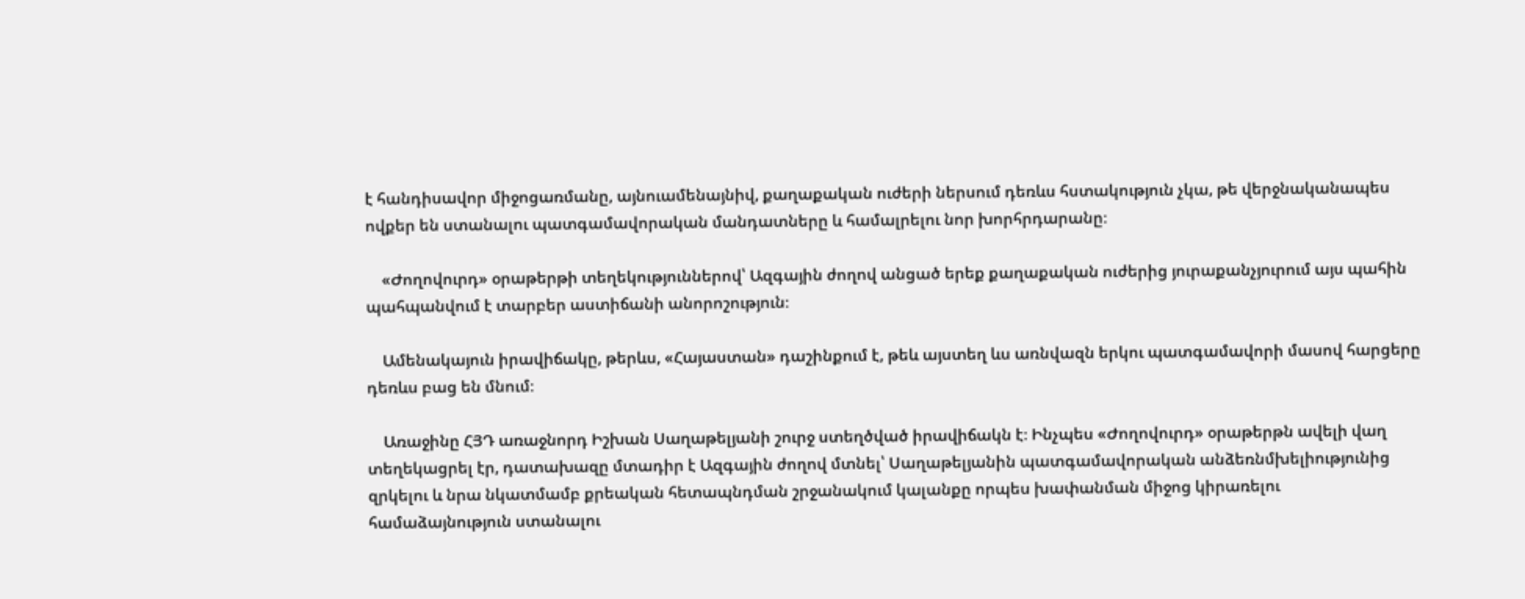է հանդիսավոր միջոցառմանը, այնուամենայնիվ, քաղաքական ուժերի ներսում դեռևս հստակություն չկա, թե վերջնականապես ովքեր են ստանալու պատգամավորական մանդատները և համալրելու նոր խորհրդարանը։

    «Ժողովուրդ» օրաթերթի տեղեկություններով՝ Ազգային ժողով անցած երեք քաղաքական ուժերից յուրաքանչյուրում այս պահին պահպանվում է տարբեր աստիճանի անորոշություն։

    Ամենակայուն իրավիճակը, թերևս, «Հայաստան» դաշինքում է, թեև այստեղ ևս առնվազն երկու պատգամավորի մասով հարցերը դեռևս բաց են մնում։

    Առաջինը ՀՅԴ առաջնորդ Իշխան Սաղաթելյանի շուրջ ստեղծված իրավիճակն է։ Ինչպես «Ժողովուրդ» օրաթերթն ավելի վաղ տեղեկացրել էր, դատախազը մտադիր է Ազգային ժողով մտնել՝ Սաղաթելյանին պատգամավորական անձեռնմխելիությունից զրկելու և նրա նկատմամբ քրեական հետապնդման շրջանակում կալանքը որպես խափանման միջոց կիրառելու համաձայնություն ստանալու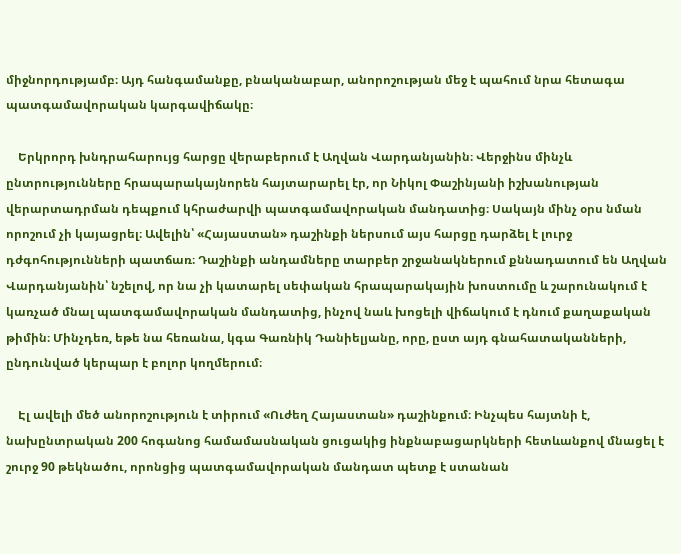միջնորդությամբ։ Այդ հանգամանքը, բնականաբար, անորոշության մեջ է պահում նրա հետագա պատգամավորական կարգավիճակը։

    Երկրորդ խնդրահարույց հարցը վերաբերում է Աղվան Վարդանյանին։ Վերջինս մինչև ընտրությունները հրապարակայնորեն հայտարարել էր, որ Նիկոլ Փաշինյանի իշխանության վերարտադրման դեպքում կհրաժարվի պատգամավորական մանդատից։ Սակայն մինչ օրս նման որոշում չի կայացրել։ Ավելին՝ «Հայաստան» դաշինքի ներսում այս հարցը դարձել է լուրջ դժգոհությունների պատճառ։ Դաշինքի անդամները տարբեր շրջանակներում քննադատում են Աղվան Վարդանյանին՝ նշելով, որ նա չի կատարել սեփական հրապարակային խոստումը և շարունակում է կառչած մնալ պատգամավորական մանդատից, ինչով նաև խոցելի վիճակում է դնում քաղաքական թիմին։ Մինչդեռ, եթե նա հեռանա, կգա Գառնիկ Դանիելյանը, որը, ըստ այդ գնահատականների, ընդունված կերպար է բոլոր կողմերում։

    Էլ ավելի մեծ անորոշություն է տիրում «Ուժեղ Հայաստան» դաշինքում։ Ինչպես հայտնի է, նախընտրական 200 հոգանոց համամասնական ցուցակից ինքնաբացարկների հետևանքով մնացել է շուրջ 90 թեկնածու, որոնցից պատգամավորական մանդատ պետք է ստանան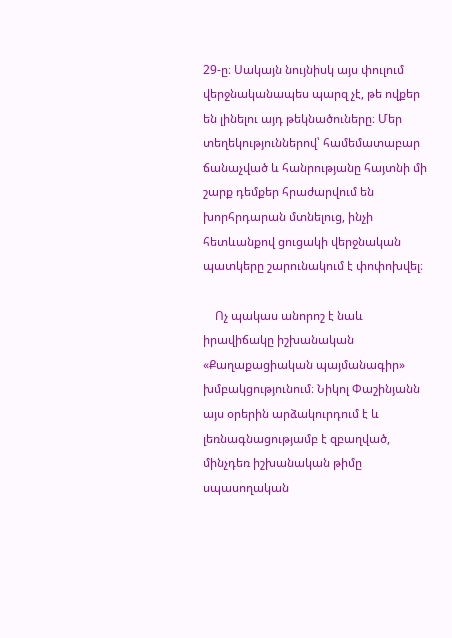29-ը։ Սակայն նույնիսկ այս փուլում վերջնականապես պարզ չէ, թե ովքեր են լինելու այդ թեկնածուները։ Մեր տեղեկություններով՝ համեմատաբար ճանաչված և հանրությանը հայտնի մի շարք դեմքեր հրաժարվում են խորհրդարան մտնելուց, ինչի հետևանքով ցուցակի վերջնական պատկերը շարունակում է փոփոխվել։

    Ոչ պակաս անորոշ է նաև իրավիճակը իշխանական «Քաղաքացիական պայմանագիր» խմբակցությունում։ Նիկոլ Փաշինյանն այս օրերին արձակուրդում է և լեռնագնացությամբ է զբաղված, մինչդեռ իշխանական թիմը սպասողական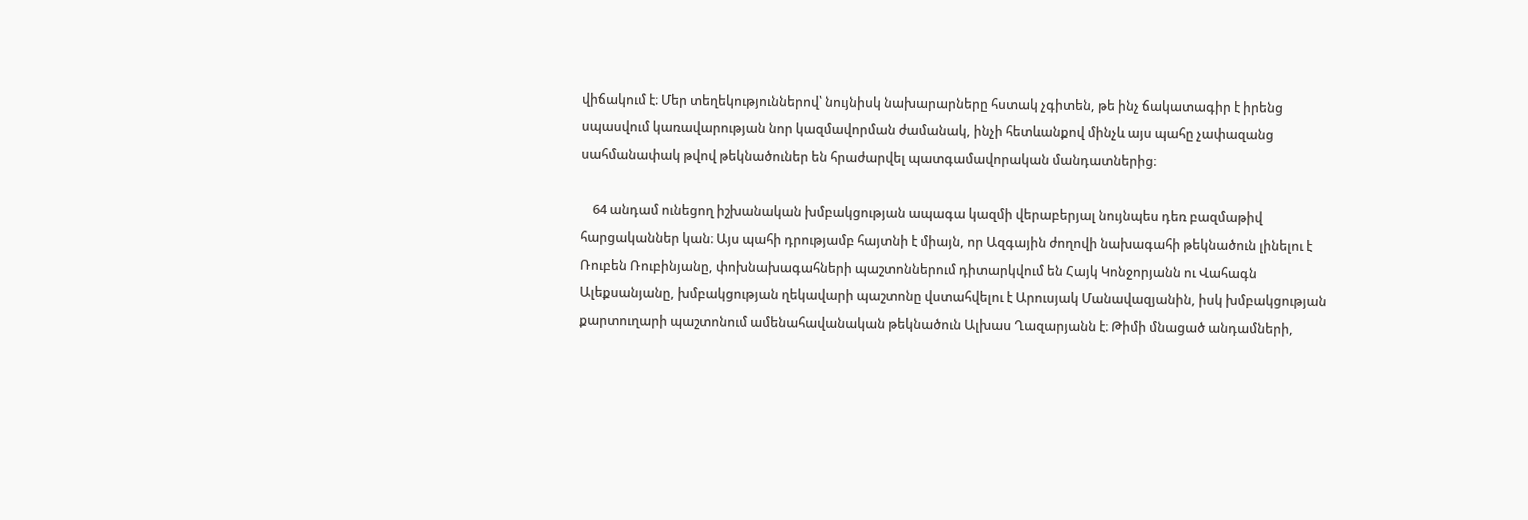վիճակում է։ Մեր տեղեկություններով՝ նույնիսկ նախարարները հստակ չգիտեն, թե ինչ ճակատագիր է իրենց սպասվում կառավարության նոր կազմավորման ժամանակ, ինչի հետևանքով մինչև այս պահը չափազանց սահմանափակ թվով թեկնածուներ են հրաժարվել պատգամավորական մանդատներից։

    64 անդամ ունեցող իշխանական խմբակցության ապագա կազմի վերաբերյալ նույնպես դեռ բազմաթիվ հարցականներ կան։ Այս պահի դրությամբ հայտնի է միայն, որ Ազգային ժողովի նախագահի թեկնածուն լինելու է Ռուբեն Ռուբինյանը, փոխնախագահների պաշտոններում դիտարկվում են Հայկ Կոնջորյանն ու Վահագն Ալեքսանյանը, խմբակցության ղեկավարի պաշտոնը վստահվելու է Արուսյակ Մանավազյանին, իսկ խմբակցության քարտուղարի պաշտոնում ամենահավանական թեկնածուն Ալխաս Ղազարյանն է։ Թիմի մնացած անդամների,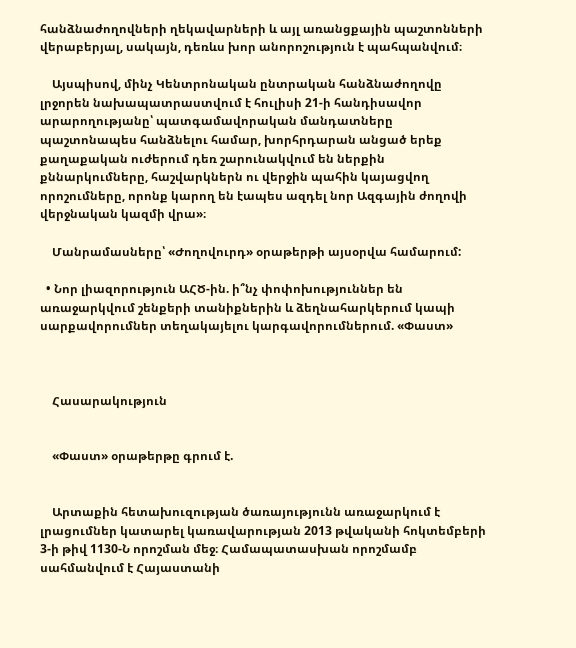հանձնաժողովների ղեկավարների և այլ առանցքային պաշտոնների վերաբերյալ, սակայն, դեռևս խոր անորոշություն է պահպանվում։

    Այսպիսով, մինչ Կենտրոնական ընտրական հանձնաժողովը լրջորեն նախապատրաստվում է հուլիսի 21-ի հանդիսավոր արարողությանը՝ պատգամավորական մանդատները պաշտոնապես հանձնելու համար, խորհրդարան անցած երեք քաղաքական ուժերում դեռ շարունակվում են ներքին քննարկումները, հաշվարկներն ու վերջին պահին կայացվող որոշումները, որոնք կարող են էապես ազդել նոր Ազգային ժողովի վերջնական կազմի վրա»։

    Մանրամասները՝ «Ժողովուրդ» օրաթերթի այսօրվա համարում:

  • Նոր լիազորություն ԱՀԾ-ին. ի՞նչ փոփոխություններ են առաջարկվում շենքերի տանիքներին և ձեղնահարկերում կապի սարքավորումներ տեղակայելու կարգավորումներում. «Փաստ»



    Հասարակություն


    «Փաստ» օրաթերթը գրում է.


    Արտաքին հետախուզության ծառայությունն առաջարկում է լրացումներ կատարել կառավարության 2013 թվականի հոկտեմբերի 3-ի թիվ 1130-Ն որոշման մեջ։ Համապատասխան որոշմամբ սահմանվում է Հայաստանի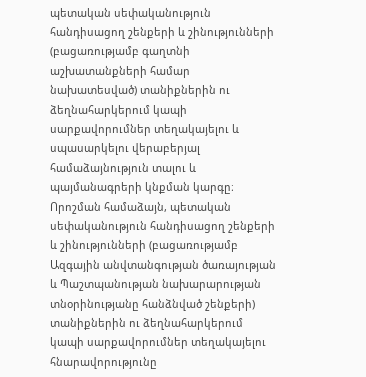պետական սեփականություն հանդիսացող շենքերի և շինությունների (բացառությամբ գաղտնի աշխատանքների համար նախատեսված) տանիքներին ու ձեղնահարկերում կապի սարքավորումներ տեղակայելու և սպասարկելու վերաբերյալ համաձայնություն տալու և պայմանագրերի կնքման կարգը։ Որոշման համաձայն, պետական սեփականություն հանդիսացող շենքերի և շինությունների (բացառությամբ Ազգային անվտանգության ծառայության և Պաշտպանության նախարարության տնօրինությանը հանձնված շենքերի) տանիքներին ու ձեղնահարկերում կապի սարքավորումներ տեղակայելու հնարավորությունը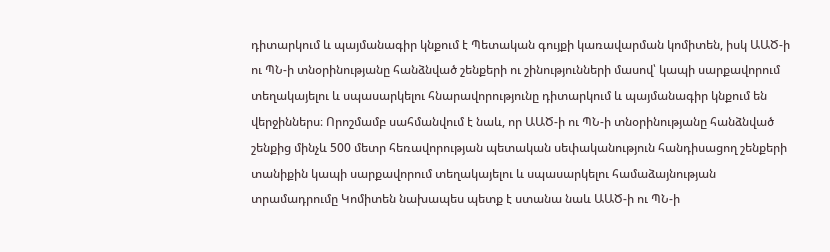դիտարկում և պայմանագիր կնքում է Պետական գույքի կառավարման կոմիտեն, իսկ ԱԱԾ-ի ու ՊՆ-ի տնօրինությանը հանձնված շենքերի ու շինությունների մասով՝ կապի սարքավորում տեղակայելու և սպասարկելու հնարավորությունը դիտարկում և պայմանագիր կնքում են վերջիններս։ Որոշմամբ սահմանվում է նաև, որ ԱԱԾ-ի ու ՊՆ-ի տնօրինությանը հանձնված շենքից մինչև 500 մետր հեռավորության պետական սեփականություն հանդիսացող շենքերի տանիքին կապի սարքավորում տեղակայելու և սպասարկելու համաձայնության տրամադրումը Կոմիտեն նախապես պետք է ստանա նաև ԱԱԾ-ի ու ՊՆ-ի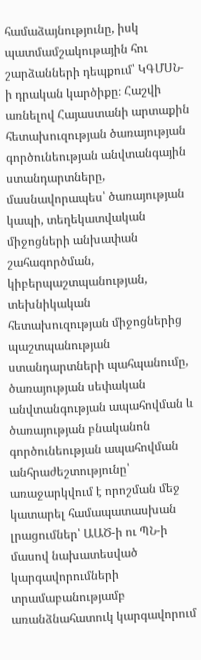համաձայնությունը, իսկ պատմամշակութային հու շարձանների դեպքում՝ ԿԳՄՍՆ-ի դրական կարծիքը։ Հաշվի առնելով Հայաստանի արտաքին հետախուզության ծառայության գործունեության անվտանգային ստանդարտները, մասնավորապես՝ ծառայության կապի, տեղեկատվական միջոցների անխափան շահագործման, կիբերպաշտպանության, տեխնիկական հետախուզության միջոցներից պաշտպանության ստանդարտների պահպանումը, ծառայության սեփական անվտանգության ապահովման և ծառայության բնականոն գործունեության ապահովման անհրաժեշտությունը՝ առաջարկվում է որոշման մեջ կատարել համապատասխան լրացումներ՝ ԱԱԾ-ի ու ՊՆ-ի մասով նախատեսված կարգավորումների տրամաբանությամբ առանձնահատուկ կարգավորում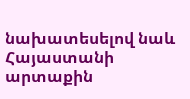նախատեսելով նաև Հայաստանի արտաքին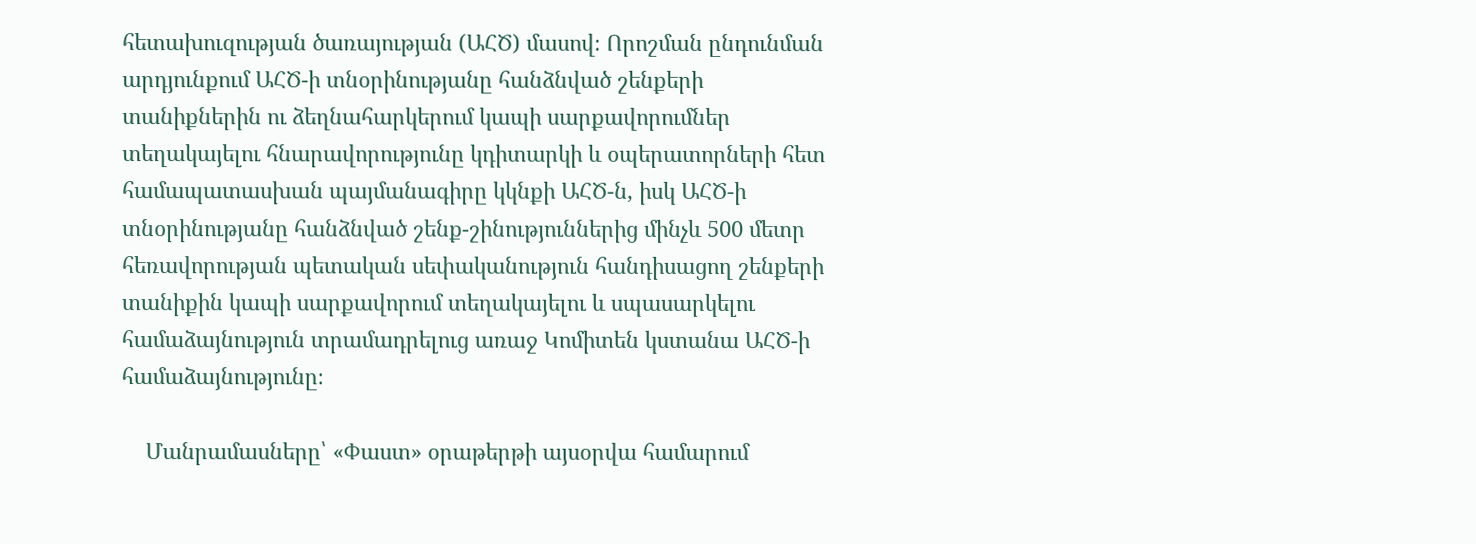հետախուզության ծառայության (ԱՀԾ) մասով։ Որոշման ընդունման արդյունքում ԱՀԾ-ի տնօրինությանը հանձնված շենքերի տանիքներին ու ձեղնահարկերում կապի սարքավորումներ տեղակայելու հնարավորությունը կդիտարկի և օպերատորների հետ համապատասխան պայմանագիրը կկնքի ԱՀԾ-ն, իսկ ԱՀԾ-ի տնօրինությանը հանձնված շենք-շինություններից մինչև 500 մետր հեռավորության պետական սեփականություն հանդիսացող շենքերի տանիքին կապի սարքավորում տեղակայելու և սպասարկելու համաձայնություն տրամադրելուց առաջ Կոմիտեն կստանա ԱՀԾ-ի համաձայնությունը։

    Մանրամասները՝ «Փաստ» օրաթերթի այսօրվա համարում